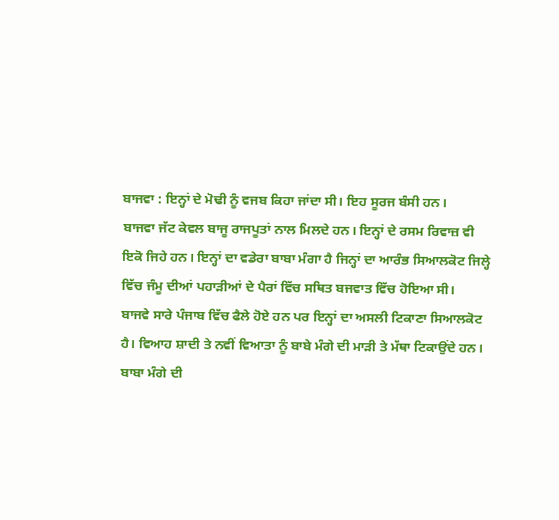ਬਾਜਵਾ : ਇਨ੍ਹਾਂ ਦੇ ਮੋਢੀ ਨੂੰ ਵਜਬ ਕਿਹਾ ਜਾਂਦਾ ਸੀ। ਇਹ ਸੂਰਜ ਬੰਸੀ ਹਨ।
ਬਾਜਵਾ ਜੱਟ ਕੇਵਲ ਬਾਜੂ ਰਾਜਪੂਤਾਂ ਨਾਲ ਮਿਲਦੇ ਹਨ। ਇਨ੍ਹਾਂ ਦੇ ਰਸਮ ਰਿਵਾਜ਼ ਵੀ
ਇਕੋ ਜਿਹੇ ਹਨ। ਇਨ੍ਹਾਂ ਦਾ ਵਡੇਰਾ ਬਾਬਾ ਮੰਗਾ ਹੈ ਜਿਨ੍ਹਾਂ ਦਾ ਆਰੰਭ ਸਿਆਲਕੋਟ ਜਿਲ੍ਹੇ
ਵਿੱਚ ਜੰਮੂ ਦੀਆਂ ਪਹਾੜੀਆਂ ਦੇ ਪੈਰਾਂ ਵਿੱਚ ਸਥਿਤ ਬਜਵਾਤ ਵਿੱਚ ਹੋਇਆ ਸੀ।
ਬਾਜਵੇ ਸਾਰੇ ਪੰਜਾਬ ਵਿੱਚ ਫੈਲੇ ਹੋਏ ਹਨ ਪਰ ਇਨ੍ਹਾਂ ਦਾ ਅਸਲੀ ਟਿਕਾਣਾ ਸਿਆਲਕੋਟ
ਹੈ। ਵਿਆਹ ਸ਼ਾਦੀ ਤੇ ਨਵੀਂ ਵਿਆਤਾ ਨੂੰ ਬਾਬੇ ਮੰਗੇ ਦੀ ਮਾੜੀ ਤੇ ਮੱਥਾ ਟਿਕਾਉਂਦੇ ਹਨ।
ਬਾਬਾ ਮੰਗੇ ਦੀ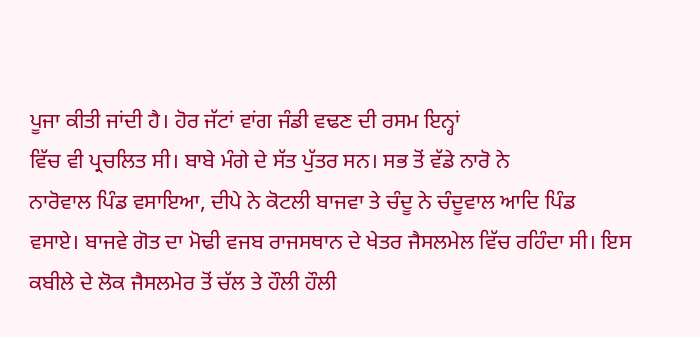ਪੂਜਾ ਕੀਤੀ ਜਾਂਦੀ ਹੈ। ਹੋਰ ਜੱਟਾਂ ਵਾਂਗ ਜੰਡੀ ਵਢਣ ਦੀ ਰਸਮ ਇਨ੍ਹਾਂ
ਵਿੱਚ ਵੀ ਪ੍ਰਚਲਿਤ ਸੀ। ਬਾਬੇ ਮੰਗੇ ਦੇ ਸੱਤ ਪੁੱਤਰ ਸਨ। ਸਭ ਤੋਂ ਵੱਡੇ ਨਾਰੋ ਨੇ
ਨਾਰੋਵਾਲ ਪਿੰਡ ਵਸਾਇਆ, ਦੀਪੇ ਨੇ ਕੋਟਲੀ ਬਾਜਵਾ ਤੇ ਚੰਦੂ ਨੇ ਚੰਦੂਵਾਲ ਆਦਿ ਪਿੰਡ
ਵਸਾਏ। ਬਾਜਵੇ ਗੋਤ ਦਾ ਮੋਢੀ ਵਜਬ ਰਾਜਸਥਾਨ ਦੇ ਖੇਤਰ ਜੈਸਲਮੇਲ ਵਿੱਚ ਰਹਿੰਦਾ ਸੀ। ਇਸ
ਕਬੀਲੇ ਦੇ ਲੋਕ ਜੈਸਲਮੇਰ ਤੋਂ ਚੱਲ ਤੇ ਹੌਲੀ ਹੌਲੀ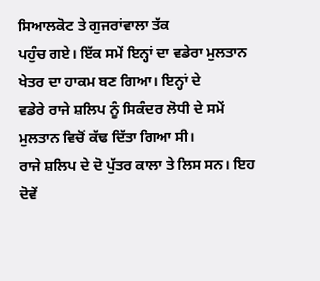ਸਿਆਲਕੋਟ ਤੇ ਗੁਜਰਾਂਵਾਲਾ ਤੱਕ
ਪਹੁੰਚ ਗਏ। ਇੱਕ ਸਮੇਂ ਇਨ੍ਹਾਂ ਦਾ ਵਡੇਰਾ ਮੁਲਤਾਨ ਖੇਤਰ ਦਾ ਹਾਕਮ ਬਣ ਗਿਆ। ਇਨ੍ਹਾਂ ਦੇ
ਵਡੇਰੇ ਰਾਜੇ ਸ਼ਲਿਪ ਨੂੰ ਸਿਕੰਦਰ ਲੋਧੀ ਦੇ ਸਮੇਂ ਮੁਲਤਾਨ ਵਿਚੋਂ ਕੱਢ ਦਿੱਤਾ ਗਿਆ ਸੀ।
ਰਾਜੇ ਸ਼ਲਿਪ ਦੇ ਦੋ ਪੁੱਤਰ ਕਾਲਾ ਤੇ ਲਿਸ ਸਨ। ਇਹ ਦੋਵੇਂ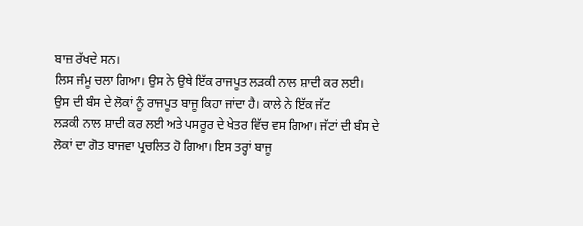ਬਾਜ਼ ਰੱਖਦੇ ਸਨ।
ਲਿਸ ਜੰਮੂ ਚਲਾ ਗਿਆ। ਉਸ ਨੇ ਉਥੇ ਇੱਕ ਰਾਜਪੂਤ ਲੜਕੀ ਨਾਲ ਸ਼ਾਦੀ ਕਰ ਲਈ।
ਉਸ ਦੀ ਬੰਸ ਦੇ ਲੋਕਾਂ ਨੂੰ ਰਾਜਪੂਤ ਬਾਜੂ ਕਿਹਾ ਜਾਂਦਾ ਹੈ। ਕਾਲੇ ਨੇ ਇੱਕ ਜੱਟ
ਲੜਕੀ ਨਾਲ ਸ਼ਾਦੀ ਕਰ ਲਈ ਅਤੇ ਪਸਰੂਰ ਦੇ ਖੇਤਰ ਵਿੱਚ ਵਸ ਗਿਆ। ਜੱਟਾਂ ਦੀ ਬੰਸ ਦੇ
ਲੋਕਾਂ ਦਾ ਗੋਤ ਬਾਜਵਾ ਪ੍ਰਚਲਿਤ ਹੋ ਗਿਆ। ਇਸ ਤਰ੍ਹਾਂ ਬਾਜੂ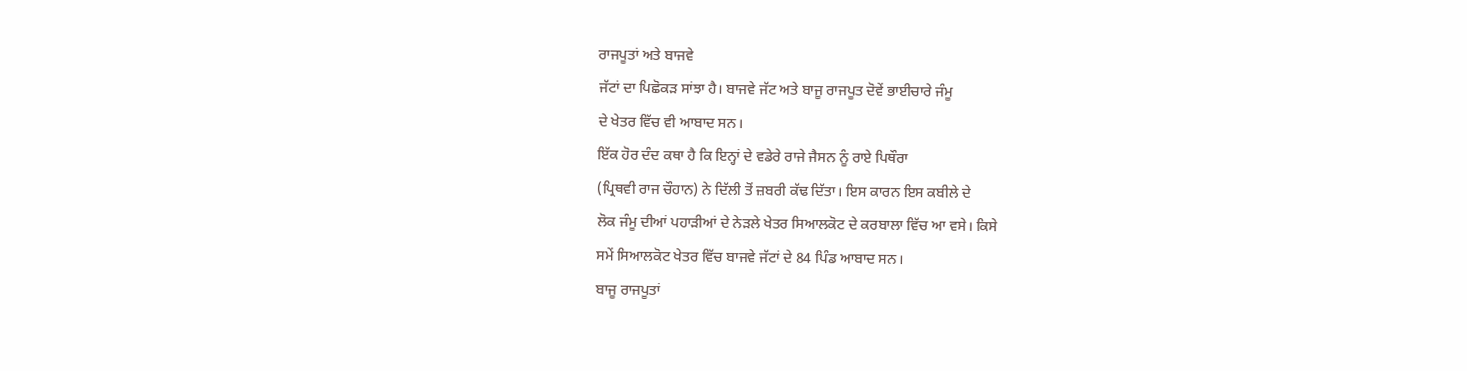ਰਾਜਪੂਤਾਂ ਅਤੇ ਬਾਜਵੇ
ਜੱਟਾਂ ਦਾ ਪਿਛੋਕੜ ਸਾਂਝਾ ਹੈ। ਬਾਜਵੇ ਜੱਟ ਅਤੇ ਬਾਜੂ ਰਾਜਪੂਤ ਦੋਵੇਂ ਭਾਈਚਾਰੇ ਜੰਮੂ
ਦੇ ਖੇਤਰ ਵਿੱਚ ਵੀ ਆਬਾਦ ਸਨ।
ਇੱਕ ਹੋਰ ਦੰਦ ਕਥਾ ਹੈ ਕਿ ਇਨ੍ਹਾਂ ਦੇ ਵਡੇਰੇ ਰਾਜੇ ਜੈਸਨ ਨੂੰ ਰਾਏ ਪਿਥੌਰਾ
(ਪ੍ਰਿਥਵੀ ਰਾਜ ਚੌਹਾਨ) ਨੇ ਦਿੱਲੀ ਤੋਂ ਜ਼ਬਰੀ ਕੱਢ ਦਿੱਤਾ। ਇਸ ਕਾਰਨ ਇਸ ਕਬੀਲੇ ਦੇ
ਲੋਕ ਜੰਮੂ ਦੀਆਂ ਪਹਾੜੀਆਂ ਦੇ ਨੇੜਲੇ ਖੇਤਰ ਸਿਆਲਕੋਟ ਦੇ ਕਰਬਾਲਾ ਵਿੱਚ ਆ ਵਸੇ। ਕਿਸੇ
ਸਮੇਂ ਸਿਆਲਕੋਟ ਖੇਤਰ ਵਿੱਚ ਬਾਜਵੇ ਜੱਟਾਂ ਦੇ 84 ਪਿੰਡ ਆਬਾਦ ਸਨ।
ਬਾਜੂ ਰਾਜਪੂਤਾਂ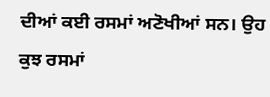ਦੀਆਂ ਕਈ ਰਸਮਾਂ ਅਣੋਖੀਆਂ ਸਨ। ਉਹ ਕੁਝ ਰਸਮਾਂ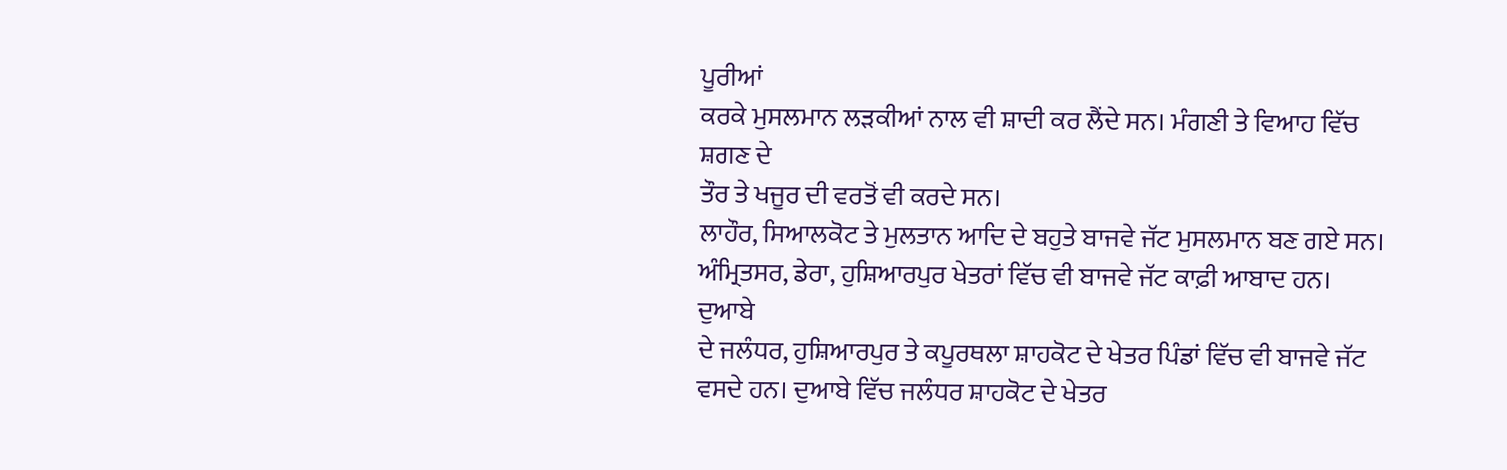ਪੂਰੀਆਂ
ਕਰਕੇ ਮੁਸਲਮਾਨ ਲੜਕੀਆਂ ਨਾਲ ਵੀ ਸ਼ਾਦੀ ਕਰ ਲੈਂਦੇ ਸਨ। ਮੰਗਣੀ ਤੇ ਵਿਆਹ ਵਿੱਚ ਸ਼ਗਣ ਦੇ
ਤੌਰ ਤੇ ਖਜੂਰ ਦੀ ਵਰਤੋਂ ਵੀ ਕਰਦੇ ਸਨ।
ਲਾਹੌਰ, ਸਿਆਲਕੋਟ ਤੇ ਮੁਲਤਾਨ ਆਦਿ ਦੇ ਬਹੁਤੇ ਬਾਜਵੇ ਜੱਟ ਮੁਸਲਮਾਨ ਬਣ ਗਏ ਸਨ।
ਅੰਮ੍ਰਿਤਸਰ, ਡੇਰਾ, ਹੁਸ਼ਿਆਰਪੁਰ ਖੇਤਰਾਂ ਵਿੱਚ ਵੀ ਬਾਜਵੇ ਜੱਟ ਕਾਫ਼ੀ ਆਬਾਦ ਹਨ। ਦੁਆਬੇ
ਦੇ ਜਲੰਧਰ, ਹੁਸ਼ਿਆਰਪੁਰ ਤੇ ਕਪੂਰਥਲਾ ਸ਼ਾਹਕੋਟ ਦੇ ਖੇਤਰ ਪਿੰਡਾਂ ਵਿੱਚ ਵੀ ਬਾਜਵੇ ਜੱਟ
ਵਸਦੇ ਹਨ। ਦੁਆਬੇ ਵਿੱਚ ਜਲੰਧਰ ਸ਼ਾਹਕੋਟ ਦੇ ਖੇਤਰ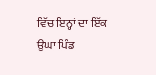ਵਿੱਚ ਇਨ੍ਹਾਂ ਦਾ ਇੱਕ ਉਘਾ ਪਿੰਡ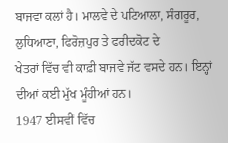ਬਾਜਵਾ ਕਲਾਂ ਹੈ। ਮਾਲਵੇ ਦੇ ਪਟਿਆਲਾ, ਸੰਗਰੂਰ, ਲੁਧਿਆਣਾ, ਫਿਰੋਜ਼ਪੁਰ ਤੇ ਫਰੀਦਕੋਟ ਦੇ
ਖੇਤਰਾਂ ਵਿੱਚ ਵੀ ਕਾਫ਼ੀ ਬਾਜਵੇ ਜੱਟ ਵਸਦੇ ਹਨ। ਇਨ੍ਹਾਂ ਦੀਆਂ ਕਈ ਮੁੱਖ ਮੂੰਹੀਆਂ ਹਨ।
1947 ਈਸਵੀਂ ਵਿੱਚ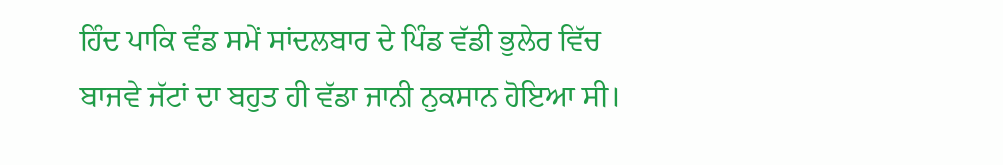ਹਿੰਦ ਪਾਕਿ ਵੰਡ ਸਮੇਂ ਸਾਂਦਲਬਾਰ ਦੇ ਪਿੰਡ ਵੱਡੀ ਭੁਲੇਰ ਵਿੱਚ
ਬਾਜਵੇ ਜੱਟਾਂ ਦਾ ਬਹੁਤ ਹੀ ਵੱਡਾ ਜਾਨੀ ਨੁਕਸਾਨ ਹੋਇਆ ਸੀ।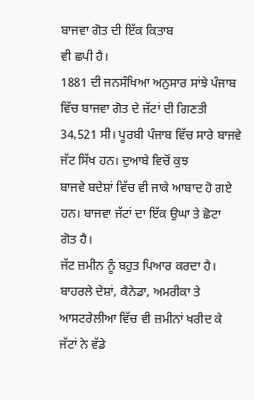ਬਾਜਵਾ ਗੋਤ ਦੀ ਇੱਕ ਕਿਤਾਬ
ਵੀ ਛਪੀ ਹੈ।
1881 ਦੀ ਜਨਸੰਖਿਆ ਅਨੁਸਾਰ ਸਾਂਝੇ ਪੰਜਾਬ ਵਿੱਚ ਬਾਜਵਾ ਗੋਤ ਦੇ ਜੱਟਾਂ ਦੀ ਗਿਣਤੀ
34,521 ਸੀ। ਪੂਰਬੀ ਪੰਜਾਬ ਵਿੱਚ ਸਾਰੇ ਬਾਜਵੇ ਜੱਟ ਸਿੱਖ ਹਨ। ਦੁਆਬੇ ਵਿਚੋਂ ਕੁਝ
ਬਾਜਵੇ ਬਦੇਸ਼ਾਂ ਵਿੱਚ ਵੀ ਜਾਕੇ ਆਬਾਦ ਹੋ ਗਏ ਹਨ। ਬਾਜਵਾ ਜੱਟਾਂ ਦਾ ਇੱਕ ਉਘਾ ਤੇ ਛੋਟਾ
ਗੋਤ ਹੈ।
ਜੱਟ ਜ਼ਮੀਨ ਨੂੰ ਬਹੁਤ ਪਿਆਰ ਕਰਦਾ ਹੈ। ਬਾਹਰਲੇ ਦੇਸ਼ਾਂ, ਕੈਨੇਡਾ, ਅਮਰੀਕਾ ਤੇ
ਆਸਟਰੇਲੀਆ ਵਿੱਚ ਵੀ ਜ਼ਮੀਨਾਂ ਖਰੀਦ ਕੇ ਜੱਟਾਂ ਨੇ ਵੱਡੇ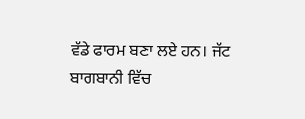ਵੱਡੇ ਫਾਰਮ ਬਣਾ ਲਏ ਹਨ। ਜੱਟ
ਬਾਗਬਾਨੀ ਵਿੱਚ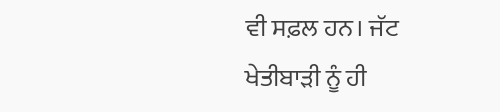ਵੀ ਸਫ਼ਲ ਹਨ। ਜੱਟ ਖੇਤੀਬਾੜੀ ਨੂੰ ਹੀ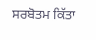ਸਰਬੋਤਮ ਕਿੱਤਾ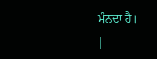ਮੰਨਦਾ ਹੈ।
|